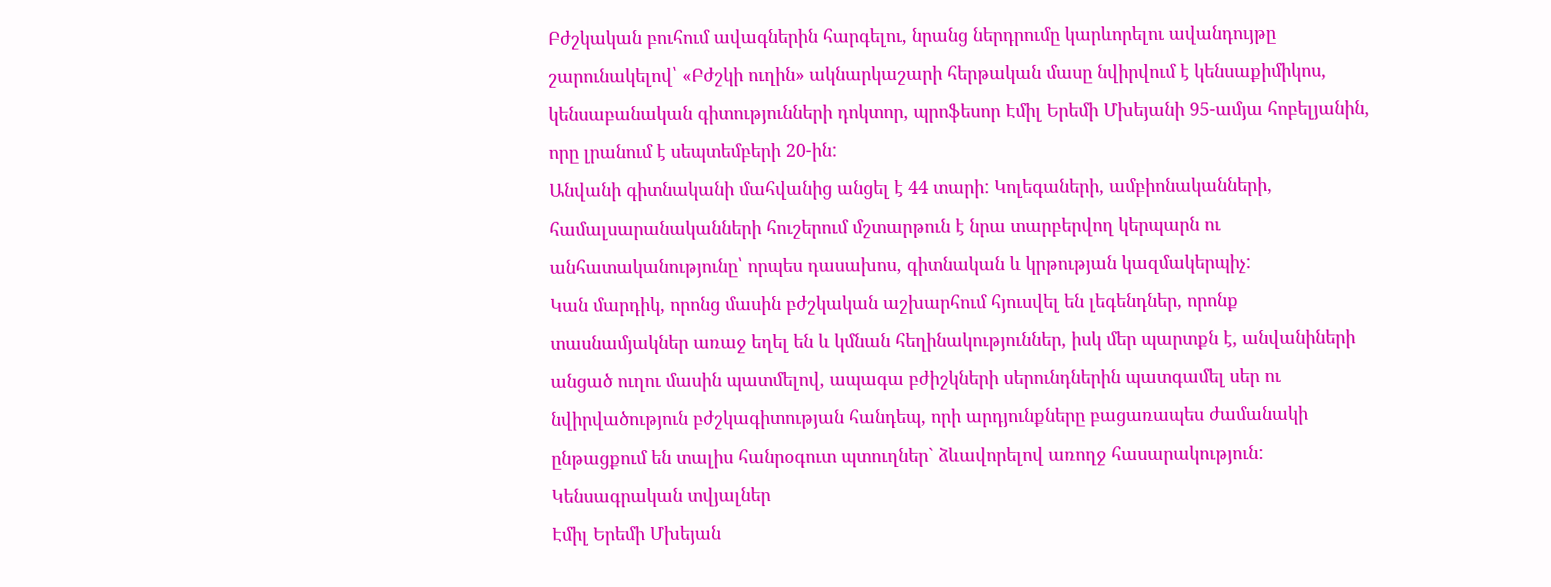Բժշկական բուհում ավագներին հարգելու, նրանց ներդրումը կարևորելու ավանդույթը շարունակելով՝ «Բժշկի ուղին» ակնարկաշարի հերթական մասը նվիրվում է կենսաքիմիկոս, կենսաբանական գիտությունների դոկտոր, պրոֆեսոր Էմիլ Երեմի Մխեյանի 95-ամյա հոբելյանին, որը լրանում է սեպտեմբերի 20-ին:
Անվանի գիտնականի մահվանից անցել է 44 տարի: Կոլեգաների, ամբիոնականների, համալսարանականների հուշերում մշտարթուն է նրա տարբերվող կերպարն ու անհատականությունը՝ որպես դասախոս, գիտնական և կրթության կազմակերպիչ:
Կան մարդիկ, որոնց մասին բժշկական աշխարհում հյուսվել են լեգենդներ, որոնք տասնամյակներ առաջ եղել են և կմնան հեղինակություններ, իսկ մեր պարտքն է, անվանիների անցած ուղու մասին պատմելով, ապագա բժիշկների սերունդներին պատգամել սեր ու նվիրվածություն բժշկագիտության հանդեպ, որի արդյունքները բացառապես ժամանակի ընթացքում են տալիս հանրօգուտ պտուղներ` ձևավորելով առողջ հասարակություն:
Կենսագրական տվյալներ
Էմիլ Երեմի Մխեյան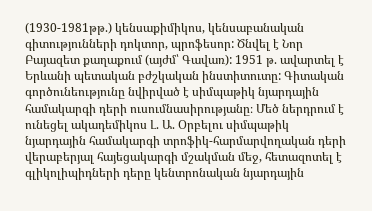(1930-1981թթ.) կենսաքիմիկոս, կենսաբանական գիտությունների դոկտոր, պրոֆեսոր: Ծնվել է Նոր Բայազետ քաղաքում (այժմ՝ Գավառ): 1951 թ. ավարտել է Երևանի պետական բժշկական ինստիտուտը: Գիտական գործունեությունը նվիրված է սիմպաթիկ նյարդային համակարգի դերի ուսումնասիրությանը։ Մեծ ներդրում է ունեցել ակադեմիկոս Լ. Ա. Օրբելու սիմպաթիկ նյարդային համակարգի տրոֆիկ-հարմարվողական դերի վերաբերյալ հայեցակարգի մշակման մեջ, հետազոտել է գլիկոլիպիդների դերը կենտրոնական նյարդային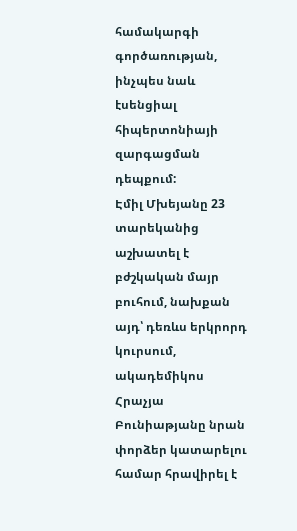համակարգի գործառության, ինչպես նաև էսենցիալ հիպերտոնիայի զարգացման դեպքում:
Էմիլ Մխեյանը 23 տարեկանից աշխատել է բժշկական մայր բուհում, նախքան այդ՝ դեռևս երկրորդ կուրսում, ակադեմիկոս Հրաչյա Բունիաթյանը նրան փորձեր կատարելու համար հրավիրել է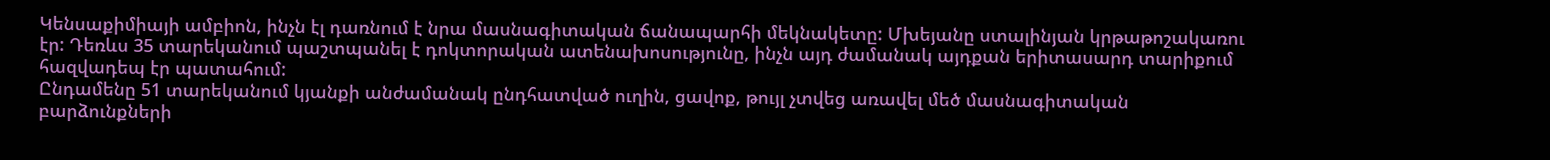Կենսաքիմիայի ամբիոն, ինչն էլ դառնում է նրա մասնագիտական ճանապարհի մեկնակետը: Մխեյանը ստալինյան կրթաթոշակառու էր: Դեռևս 35 տարեկանում պաշտպանել է դոկտորական ատենախոսությունը, ինչն այդ ժամանակ այդքան երիտասարդ տարիքում հազվադեպ էր պատահում:
Ընդամենը 51 տարեկանում կյանքի անժամանակ ընդհատված ուղին, ցավոք, թույլ չտվեց առավել մեծ մասնագիտական բարձունքների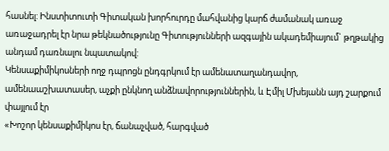հասնել: Ինստիտուտի Գիտական խորհուրդը մահվանից կարճ ժամանակ առաջ առաջադրել էր նրա թեկնածությունը Գիտությունների ազգային ակադեմիայում` թղթակից անդամ դառնալու նպատակով:
Կենսաքիմիկոսների ողջ դպրոցն ընդգրկում էր ամենատաղանդավոր, ամենաաշխատասեր, աչքի ընկնող անձնավորություններին, և Էմիլ Մխեյանն այդ շարքում փայլում էր
«Խոշոր կենսաքիմիկոս էր, ճանաչված, հարգված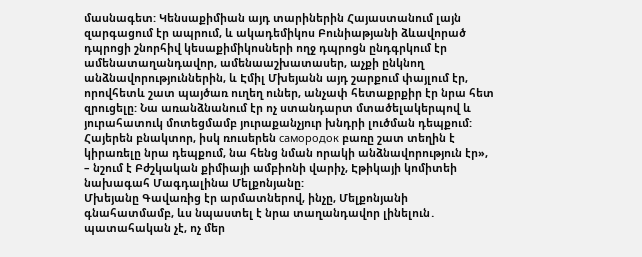մասնագետ: Կենսաքիմիան այդ տարիներին Հայաստանում լայն զարգացում էր ապրում, և ակադեմիկոս Բունիաթյանի ձևավորած դպրոցի շնորհիվ կեսաքիմիկոսների ողջ դպրոցն ընդգրկում էր ամենատաղանդավոր, ամենաաշխատասեր, աչքի ընկնող անձնավորություններին, և Էմիլ Մխեյանն այդ շարքում փայլում էր, որովհետև շատ պայծառ ուղեղ ուներ, անչափ հետաքրքիր էր նրա հետ զրուցելը: Նա առանձնանում էր ոչ ստանդարտ մտածելակերպով և յուրահատուկ մոտեցմամբ յուրաքանչյուր խնդրի լուծման դեպքում: Հայերեն բնակտոր, իսկ ռուսերեն самородок բառը շատ տեղին է կիրառելը նրա դեպքում, նա հենց նման որակի անձնավորություն էր», – նշում է Բժշկական քիմիայի ամբիոնի վարիչ, Էթիկայի կոմիտեի նախագահ Մագդալինա Մելքոնյանը:
Մխեյանը Գավառից էր արմատներով, ինչը, Մելքոնյանի գնահատմամբ, ևս նպաստել է նրա տաղանդավոր լինելուն․ պատահական չէ, ոչ մեր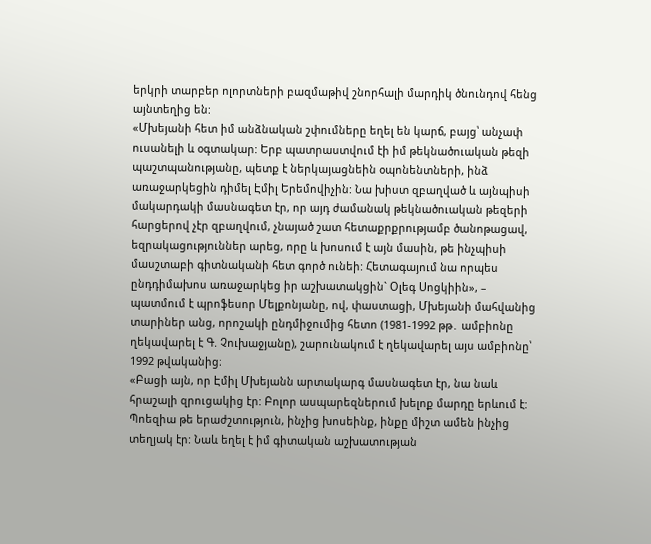երկրի տարբեր ոլորտների բազմաթիվ շնորհալի մարդիկ ծնունդով հենց այնտեղից են:
«Մխեյանի հետ իմ անձնական շփումները եղել են կարճ, բայց՝ անչափ ուսանելի և օգտակար: Երբ պատրաստվում էի իմ թեկնածուական թեզի պաշտպանությանը, պետք է ներկայացնեին օպոնենտների, ինձ առաջարկեցին դիմել Էմիլ Երեմովիչին: Նա խիստ զբաղված և այնպիսի մակարդակի մասնագետ էր, որ այդ ժամանակ թեկնածուական թեզերի հարցերով չէր զբաղվում, չնայած շատ հետաքրքրությամբ ծանոթացավ, եզրակացություններ արեց, որը և խոսում է այն մասին, թե ինչպիսի մասշտաբի գիտնականի հետ գործ ունեի: Հետագայում նա որպես ընդդիմախոս առաջարկեց իր աշխատակցին` Օլեգ Սոցկիին», – պատմում է պրոֆեսոր Մելքոնյանը, ով, փաստացի, Մխեյանի մահվանից տարիներ անց, որոշակի ընդմիջումից հետո (1981-1992 թթ․ ամբիոնը ղեկավարել է Գ. Չուխաջյանը), շարունակում է ղեկավարել այս ամբիոնը՝ 1992 թվականից։
«Բացի այն, որ Էմիլ Մխեյանն արտակարգ մասնագետ էր, նա նաև հրաշալի զրուցակից էր: Բոլոր ասպարեզներում խելոք մարդը երևում է: Պոեզիա թե երաժշտություն, ինչից խոսեինք, ինքը միշտ ամեն ինչից տեղյակ էր: Նաև եղել է իմ գիտական աշխատության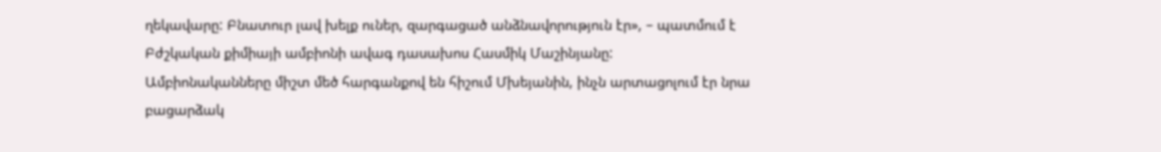ղեկավարը: Բնատուր լավ խելք ուներ, զարգացած անձնավորություն էր», – պատմում է Բժշկական քիմիայի ամբիոնի ավագ դասախոս Հասմիկ Մաշինյանը:
Ամբիոնականները միշտ մեծ հարգանքով են հիշում Մխեյանին, ինչն արտացոլում էր նրա բացարձակ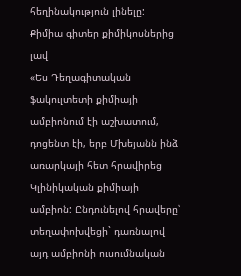հեղինակություն լինելը:
Քիմիա գիտեր քիմիկոսներից լավ
«Ես Դեղագիտական ֆակուլտետի քիմիայի ամբիոնում էի աշխատում, դոցենտ էի, երբ Մխեյանն ինձ առարկայի հետ հրավիրեց Կլինիկական քիմիայի ամբիոն: Ընդունելով հրավերը՝ տեղափոխվեցի` դառնալով այդ ամբիոնի ուսումնական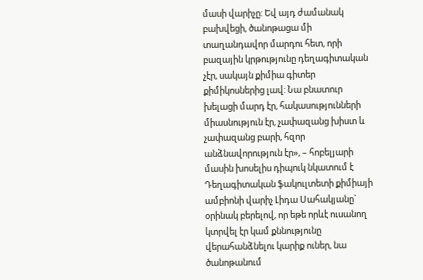մասի վարիչը: Եվ այդ ժամանակ բախվեցի, ծանոթացա մի տաղանդավոր մարդու հետ, որի բազային կրթությունը դեղագիտական չէր, սակայն քիմիա գիտեր քիմիկոսներից լավ: Նա բնատուր խելացի մարդ էր, հակասությունների միասնություն էր, չափազանց խիստ և չափազանց բարի, հզոր անձնավորություն էր», – հոբելյարի մասին խոսելիս դիպուկ նկատում է Դեղագիտական ֆակուլտետի քիմիայի ամբիոնի վարիչ Լիդա Սահակյանը` օրինակ բերելով, որ եթե որևէ ուսանող կտրվել էր կամ քննությունը վերահանձնելու կարիք ուներ, նա ծանոթանում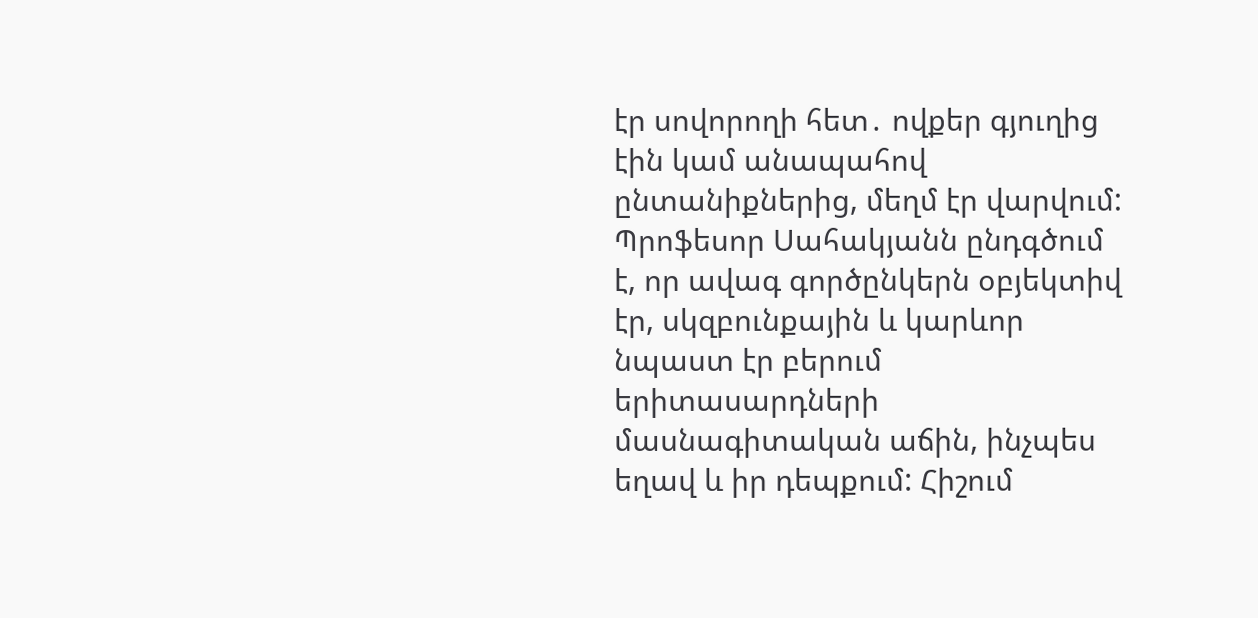էր սովորողի հետ․ ովքեր գյուղից էին կամ անապահով ընտանիքներից, մեղմ էր վարվում:
Պրոֆեսոր Սահակյանն ընդգծում է, որ ավագ գործընկերն օբյեկտիվ էր, սկզբունքային և կարևոր նպաստ էր բերում երիտասարդների մասնագիտական աճին, ինչպես եղավ և իր դեպքում: Հիշում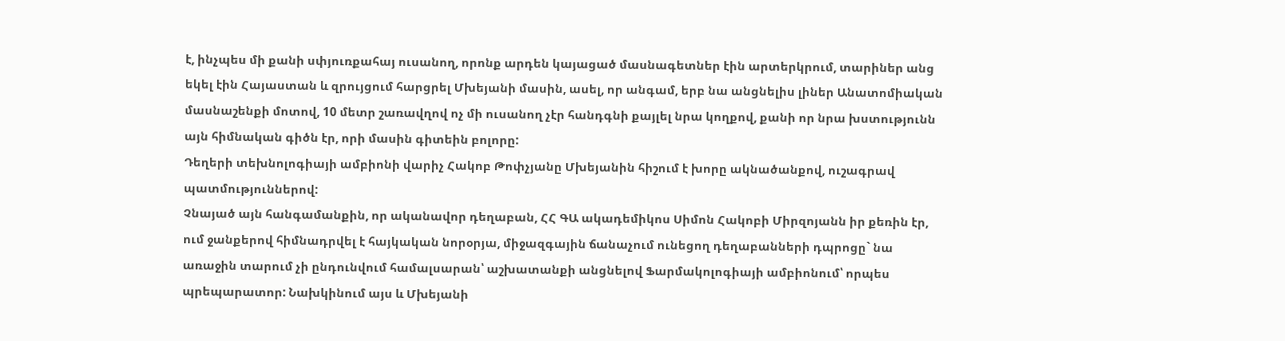է, ինչպես մի քանի սփյուռքահայ ուսանող, որոնք արդեն կայացած մասնագետներ էին արտերկրում, տարիներ անց եկել էին Հայաստան և զրույցում հարցրել Մխեյանի մասին, ասել, որ անգամ, երբ նա անցնելիս լիներ Անատոմիական մասնաշենքի մոտով, 10 մետր շառավղով ոչ մի ուսանող չէր հանդգնի քայլել նրա կողքով, քանի որ նրա խստությունն այն հիմնական գիծն էր, որի մասին գիտեին բոլորը:
Դեղերի տեխնոլոգիայի ամբիոնի վարիչ Հակոբ Թոփչյանը Մխեյանին հիշում է խորը ակնածանքով, ուշագրավ պատմություններով:
Չնայած այն հանգամանքին, որ ականավոր դեղաբան, ՀՀ ԳԱ ակադեմիկոս Սիմոն Հակոբի Միրզոյանն իր քեռին էր, ում ջանքերով հիմնադրվել է հայկական նորօրյա, միջազգային ճանաչում ունեցող դեղաբանների դպրոցը` նա առաջին տարում չի ընդունվում համալսարան՝ աշխատանքի անցնելով Ֆարմակոլոգիայի ամբիոնում՝ որպես պրեպարատոր: Նախկինում այս և Մխեյանի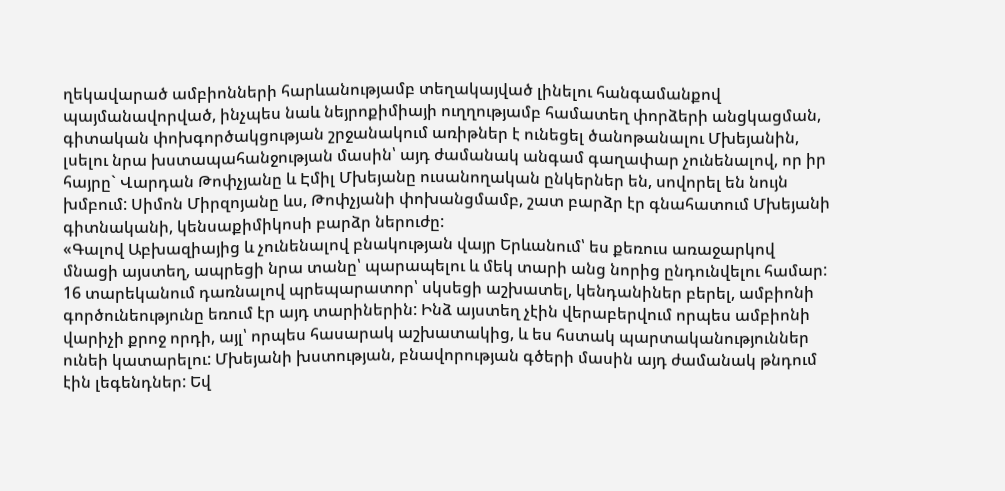ղեկավարած ամբիոնների հարևանությամբ տեղակայված լինելու հանգամանքով պայմանավորված, ինչպես նաև նեյրոքիմիայի ուղղությամբ համատեղ փորձերի անցկացման, գիտական փոխգործակցության շրջանակում առիթներ է ունեցել ծանոթանալու Մխեյանին, լսելու նրա խստապահանջության մասին՝ այդ ժամանակ անգամ գաղափար չունենալով, որ իր հայրը` Վարդան Թոփչյանը և Էմիլ Մխեյանը ուսանողական ընկերներ են, սովորել են նույն խմբում: Սիմոն Միրզոյանը ևս, Թոփչյանի փոխանցմամբ, շատ բարձր էր գնահատում Մխեյանի գիտնականի, կենսաքիմիկոսի բարձր ներուժը:
«Գալով Աբխազիայից և չունենալով բնակության վայր Երևանում՝ ես քեռուս առաջարկով մնացի այստեղ, ապրեցի նրա տանը՝ պարապելու և մեկ տարի անց նորից ընդունվելու համար: 16 տարեկանում դառնալով պրեպարատոր՝ սկսեցի աշխատել, կենդանիներ բերել, ամբիոնի գործունեությունը եռում էր այդ տարիներին: Ինձ այստեղ չէին վերաբերվում որպես ամբիոնի վարիչի քրոջ որդի, այլ՝ որպես հասարակ աշխատակից, և ես հստակ պարտականություններ ունեի կատարելու: Մխեյանի խստության, բնավորության գծերի մասին այդ ժամանակ թնդում էին լեգենդներ: Եվ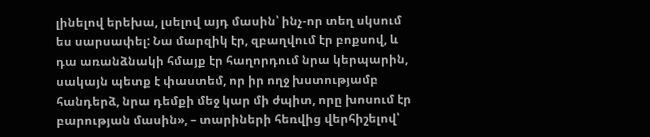լինելով երեխա, լսելով այդ մասին՝ ինչ-որ տեղ սկսում ես սարսափել: Նա մարզիկ էր, զբաղվում էր բոքսով, և դա առանձնակի հմայք էր հաղորդում նրա կերպարին, սակայն պետք է փաստեմ, որ իր ողջ խստությամբ հանդերձ, նրա դեմքի մեջ կար մի ժպիտ, որը խոսում էր բարության մասին», – տարիների հեռվից վերհիշելով՝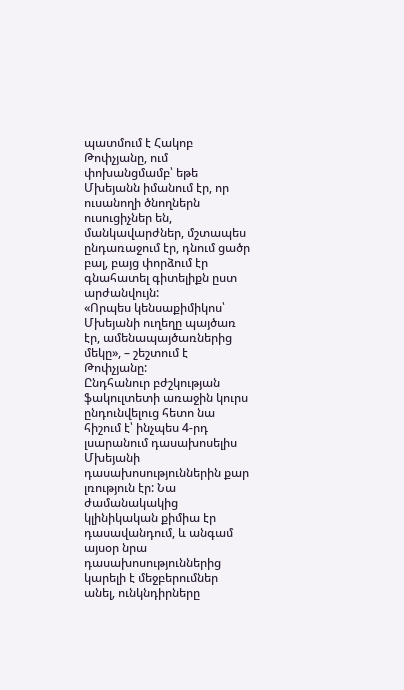պատմում է Հակոբ Թոփչյանը, ում փոխանցմամբ՝ եթե Մխեյանն իմանում էր, որ ուսանողի ծնողներն ուսուցիչներ են, մանկավարժներ, մշտապես ընդառաջում էր, դնում ցածր բալ, բայց փորձում էր գնահատել գիտելիքն ըստ արժանվույն:
«Որպես կենսաքիմիկոս՝ Մխեյանի ուղեղը պայծառ էր, ամենապայծառներից մեկը», – շեշտում է Թոփչյանը:
Ընդհանուր բժշկության ֆակուլտետի առաջին կուրս ընդունվելուց հետո նա հիշում է՝ ինչպես 4-րդ լսարանում դասախոսելիս Մխեյանի դասախոսություններին քար լռություն էր: Նա ժամանակակից կլինիկական քիմիա էր դասավանդում, և անգամ այսօր նրա դասախոսություններից կարելի է մեջբերումներ անել, ունկնդիրները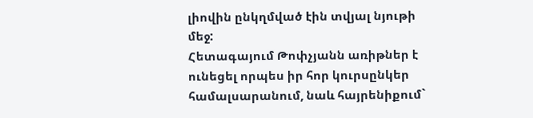լիովին ընկղմված էին տվյալ նյութի մեջ:
Հետագայում Թոփչյանն առիթներ է ունեցել որպես իր հոր կուրսընկեր համալսարանում, նաև հայրենիքում`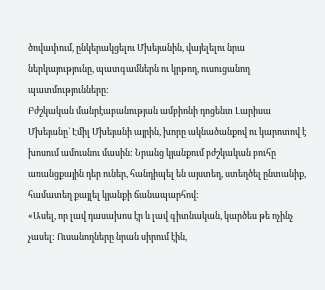ծովափում, ընկերակցելու Մխեյանին, վայելելու նրա ներկայությունը, պատգամներն ու կրթող, ուսուցանող պատմությունները:
Բժշկական մանրէաբանության ամբիոնի դոցենտ Լարիսա Մխեյանը` Էմիլ Մխեյանի այրին, խորը ակնածանքով ու կարոտով է խոսում ամուսնու մասին: Նրանց կյանքում բժշկական բուհը առանցքային դեր ուներ, հանդիպել են այստեղ, ստեղծել ընտանիք, համատեղ քայլել կյանքի ճանապարհով:
«Ասել, որ լավ դասախոս էր և լավ գիտնական, կարծես թե ոչինչ չասել: Ուսանողները նրան սիրում էին,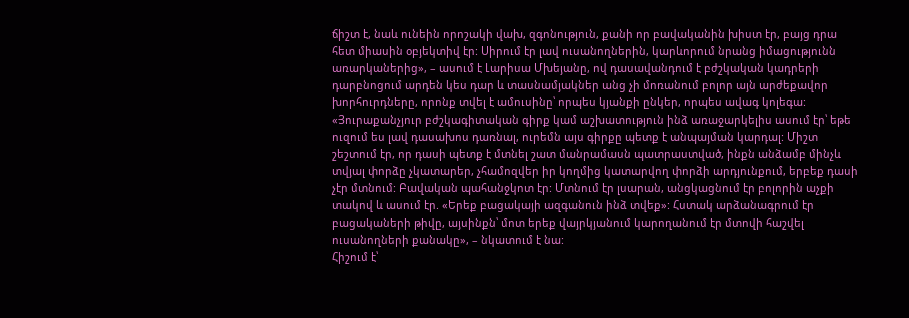ճիշտ է, նաև ունեին որոշակի վախ, զգոնություն, քանի որ բավականին խիստ էր, բայց դրա հետ միասին օբյեկտիվ էր: Սիրում էր լավ ուսանողներին, կարևորում նրանց իմացությունն առարկաներից», – ասում է Լարիսա Մխեյանը, ով դասավանդում է բժշկական կադրերի դարբնոցում արդեն կես դար և տասնամյակներ անց չի մոռանում բոլոր այն արժեքավոր խորհուրդները, որոնք տվել է ամուսինը՝ որպես կյանքի ընկեր, որպես ավագ կոլեգա:
«Յուրաքանչյուր բժշկագիտական գիրք կամ աշխատություն ինձ առաջարկելիս ասում էր՝ եթե ուզում ես լավ դասախոս դառնալ, ուրեմն այս գիրքը պետք է անպայման կարդալ: Միշտ շեշտում էր, որ դասի պետք է մտնել շատ մանրամասն պատրաստված, ինքն անձամբ մինչև տվյալ փորձը չկատարեր, չհամոզվեր իր կողմից կատարվող փորձի արդյունքում, երբեք դասի չէր մտնում: Բավական պահանջկոտ էր: Մտնում էր լսարան, անցկացնում էր բոլորին աչքի տակով և ասում էր. «Երեք բացակայի ազգանուն ինձ տվեք»: Հստակ արձանագրում էր բացակաների թիվը, այսինքն՝ մոտ երեք վայրկյանում կարողանում էր մտովի հաշվել ուսանողների քանակը», – նկատում է նա:
Հիշում է՝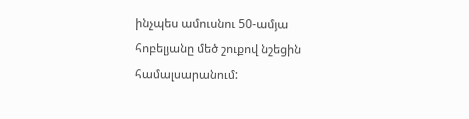ինչպես ամուսնու 50-ամյա հոբելյանը մեծ շուքով նշեցին համալսարանում: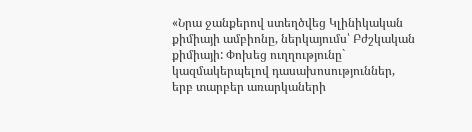«Նրա ջանքերով ստեղծվեց Կլինիկական քիմիայի ամբիոնը, ներկայումս՝ Բժշկական քիմիայի: Փոխեց ուղղությունը` կազմակերպելով դասախոսություններ, երբ տարբեր առարկաների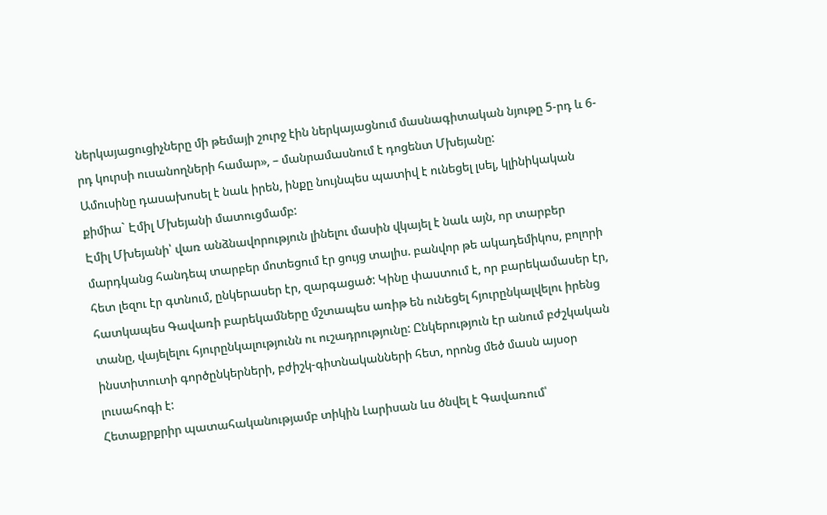ներկայացուցիչները մի թեմայի շուրջ էին ներկայացնում մասնագիտական նյութը 5-րդ և 6-րդ կուրսի ուսանողների համար», – մանրամասնում է դոցենտ Մխեյանը:
Ամուսինը դասախոսել է նաև իրեն, ինքը նույնպես պատիվ է ունեցել լսել, կլինիկական քիմիա` Էմիլ Մխեյանի մատուցմամբ:
Էմիլ Մխեյանի՝ վառ անձնավորություն լինելու մասին վկայել է նաև այն, որ տարբեր մարդկանց հանդեպ տարբեր մոտեցում էր ցույց տալիս. բանվոր թե ակադեմիկոս, բոլորի հետ լեզու էր գտնում, ընկերասեր էր, զարգացած: Կինը փաստում է, որ բարեկամասեր էր, հատկապես Գավառի բարեկամները մշտապես առիթ են ունեցել հյուրընկալվելու իրենց տանը, վայելելու հյուրընկալությունն ու ուշադրությունը: Ընկերություն էր անում բժշկական ինստիտուտի գործընկերների, բժիշկ-գիտնականների հետ, որոնց մեծ մասն այսօր լուսահոգի է:
Հետաքրքրիր պատահականությամբ տիկին Լարիսան ևս ծնվել է Գավառում՝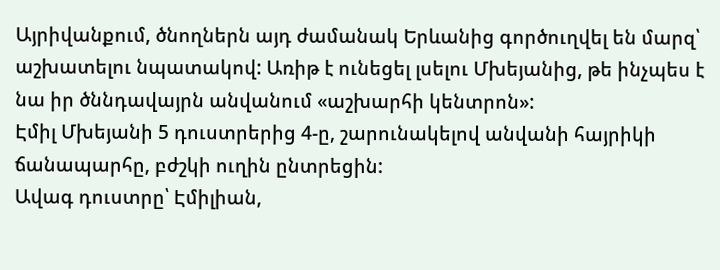Այրիվանքում, ծնողներն այդ ժամանակ Երևանից գործուղվել են մարզ՝ աշխատելու նպատակով: Առիթ է ունեցել լսելու Մխեյանից, թե ինչպես է նա իր ծննդավայրն անվանում «աշխարհի կենտրոն»:
Էմիլ Մխեյանի 5 դուստրերից 4-ը, շարունակելով անվանի հայրիկի ճանապարհը, բժշկի ուղին ընտրեցին:
Ավագ դուստրը՝ Էմիլիան,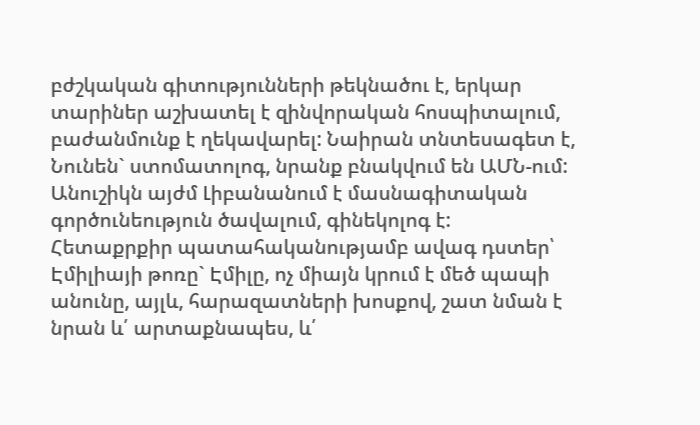բժշկական գիտությունների թեկնածու է, երկար տարիներ աշխատել է զինվորական հոսպիտալում, բաժանմունք է ղեկավարել: Նաիրան տնտեսագետ է, Նունեն` ստոմատոլոգ, նրանք բնակվում են ԱՄՆ-ում: Անուշիկն այժմ Լիբանանում է մասնագիտական գործունեություն ծավալում, գինեկոլոգ է:
Հետաքրքիր պատահականությամբ ավագ դստեր՝ Էմիլիայի թոռը` Էմիլը, ոչ միայն կրում է մեծ պապի անունը, այլև, հարազատների խոսքով, շատ նման է նրան և՛ արտաքնապես, և՛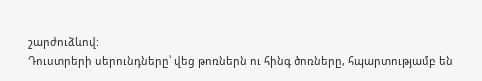շարժուձևով:
Դուստրերի սերունդները՝ վեց թոռներն ու հինգ ծոռները, հպարտությամբ են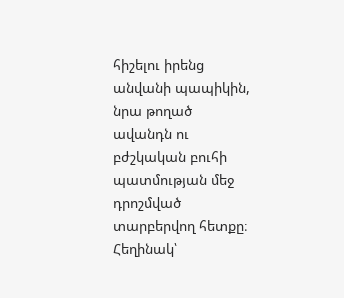հիշելու իրենց անվանի պապիկին, նրա թողած ավանդն ու բժշկական բուհի պատմության մեջ դրոշմված տարբերվող հետքը։
Հեղինակ՝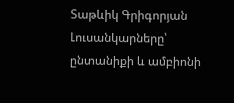Տաթևիկ Գրիգորյան
Լուսանկարները՝ ընտանիքի և ամբիոնի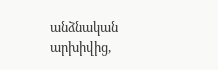անձնական արխիվից,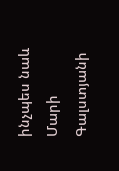ինչպես նաև Մարի Գալստյանի